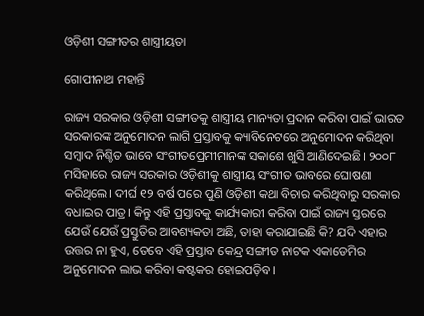ଓଡ଼ିଶୀ ସଙ୍ଗୀତର ଶାସ୍ତ୍ରୀୟତ‌ା

ଗୋପୀନାଥ ମହାନ୍ତି

ରାଜ୍ୟ ସରକାର ଓଡ଼ିଶୀ ସଙ୍ଗୀତକୁ ଶାସ୍ତ୍ରୀୟ ମାନ୍ୟତା ପ୍ରଦାନ କରିବା ପାଇଁ ଭାରତ ସରକାରଙ୍କ ଅନୁମୋଦନ ଲାଗି ପ୍ରସ୍ତାବକୁ କ୍ୟାବିନେଟରେ ଅନୁମୋଦନ କରିଥିବା ସମ୍ବାଦ ନିଶ୍ଚିତ ଭାବେ ସଂଗୀତପ୍ରେମୀମାନଙ୍କ ସକାଶେ ଖୁସି ଆଣିଦେଇଛି। ୨୦୦୮ ମସିହାରେ ରାଜ୍ୟ ସରକାର ଓଡ଼ିଶୀକୁ ଶାସ୍ତ୍ରୀୟ ସଂଗୀତ ଭାବରେ ଘୋଷଣା କରିଥିଲେ। ଦୀର୍ଘ ୧୨ ବର୍ଷ ପରେ ପୁଣି ଓଡ଼ିଶୀ କଥା ବିଚାର କରିଥିବାରୁ ସରକାର ବଧାଇର ପାତ୍ର। କିନ୍ତୁ ଏହି ପ୍ରସ୍ତାବକୁ କାର୍ଯ୍ୟକାରୀ କରିବା ପାଇଁ ରାଜ୍ୟ ସ୍ତରରେ ଯେଉଁ ଯେଉଁ ପ୍ରସ୍ତୁତିର ଆବଶ୍ୟକତା ଅଛି, ତାହା କରାଯାଇଛି କି? ଯଦି ଏହାର ଉତ୍ତର ନା ହୁଏ, ତେବେ ଏହି ପ୍ରସ୍ତାବ କେନ୍ଦ୍ର ସଙ୍ଗୀତ ନାଟକ ଏକାଡେମିର ଅନୁମୋଦନ ଲାଭ କରିବା କଷ୍ଟକର ହୋଇପଡ଼ିବ।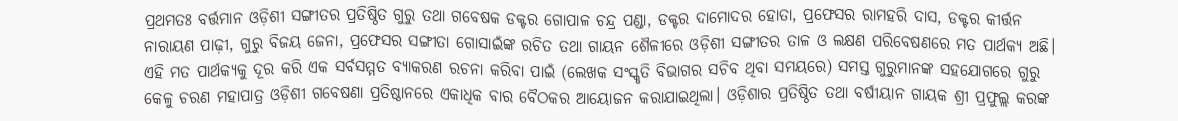ପ୍ରଥମତଃ ବର୍ତ୍ତମାନ ଓଡ଼ିଶୀ ସଙ୍ଗୀତର ପ୍ରତିଷ୍ଠିତ ଗୁରୁ ତଥା ଗବେଷକ ଡକ୍ଟର ଗୋପାଳ ଚନ୍ଦ୍ର ପଣ୍ଡା, ଡକ୍ଟର ଦାମୋଦର ହୋତା, ପ୍ରଫେସର ରାମହରି ଦାସ, ଡକ୍ଟର କୀର୍ତ୍ତନ ନାରାୟଣ ପାଢ଼ୀ, ଗୁରୁ ବିଜୟ ଜେନା, ପ୍ରଫେସର ସଙ୍ଗୀତା ଗୋସାଇଁଙ୍କ ରଚିତ ତଥା ଗାୟନ ଶୈଳୀରେ ଓଡ଼ିଶୀ ସଙ୍ଗୀତର ତାଳ ଓ ଲକ୍ଷଣ ପରିବେଷଣରେ ମତ ପାର୍ଥକ୍ୟ ଅଛି। ଏହି ମତ ପାର୍ଥକ୍ୟକୁ ଦୂର କରି ଏକ ସର୍ବସମ୍ମତ ବ୍ୟାକରଣ ରଚନା କରିବା ପାଇଁ (ଲେଖକ ସଂସ୍କୃତି ବିଭାଗର ସଚିବ ଥିବା ସମୟରେ) ସମସ୍ତ ଗୁରୁମାନଙ୍କ ସହଯୋଗରେ ଗୁରୁ କେଳୁ ଚରଣ ମହାପାତ୍ର ଓଡ଼ିଶୀ ଗବେଷଣା ପ୍ରତିଷ୍ଠାନରେ ଏକାଧିକ ବାର ବୈଠକର ଆୟୋଜନ କରାଯାଇଥିଲା। ଓଡ଼ିଶାର ପ୍ରତିଷ୍ଠିତ ତଥା ବର୍ଷୀୟାନ ଗାୟକ ଶ୍ରୀ ପ୍ରଫୁଲ୍ଲ କରଙ୍କ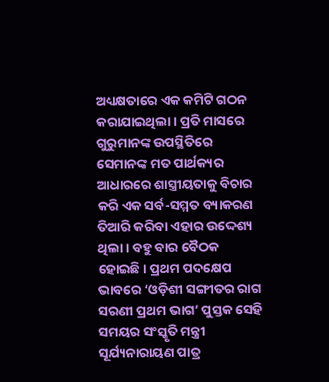ଅଧ୍ୟକ୍ଷତାରେ ଏକ କମିଟି ଗଠନ କରାଯାଇଥିଲା। ପ୍ରତି ମାସରେ ଗୁରୁମାନଙ୍କ ଉପସ୍ଥିତିରେ ସେମାନଙ୍କ ମତ ପାର୍ଥକ୍ୟର ଆଧାରରେ ଶାସ୍ତ୍ରୀୟତାକୁ ବିଚାର କରି ଏକ ସର୍ବ-ସମ୍ମତ ବ୍ୟାକରଣ ତିଆରି କରିବା ଏହାର ଉଦ୍ଦେଶ୍ୟ ଥିଲା। ବହୁ ବାର ବୈଠକ ହୋଇଛି। ପ୍ରଥମ ପଦକ୍ଷେପ ଭାବରେ ‘ଓଡ଼ିଶୀ ସଙ୍ଗୀତର ରାଗ ସରଣୀ ପ୍ରଥମ ଭାଗ’ ପୁସ୍ତକ ସେହି ସମୟର ସଂସ୍କୃତି ମନ୍ତ୍ରୀ ସୂର୍ଯ୍ୟନାରାୟଣ ପାତ୍ର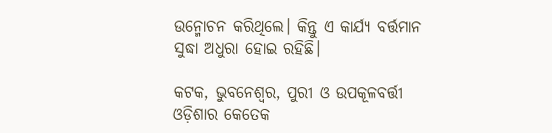ଉନ୍ମୋଚନ କରିଥିଲେ। କିନ୍ତୁ ଏ କାର୍ଯ୍ୟ ବର୍ତ୍ତମାନ ସୁଦ୍ଧା ଅଧୁରା ହୋଇ ରହିଛି।

କଟକ, ଭୁବନେଶ୍ୱର, ପୁରୀ ଓ ଉପକୂଳବର୍ତ୍ତୀ ଓଡ଼ିଶାର କେତେକ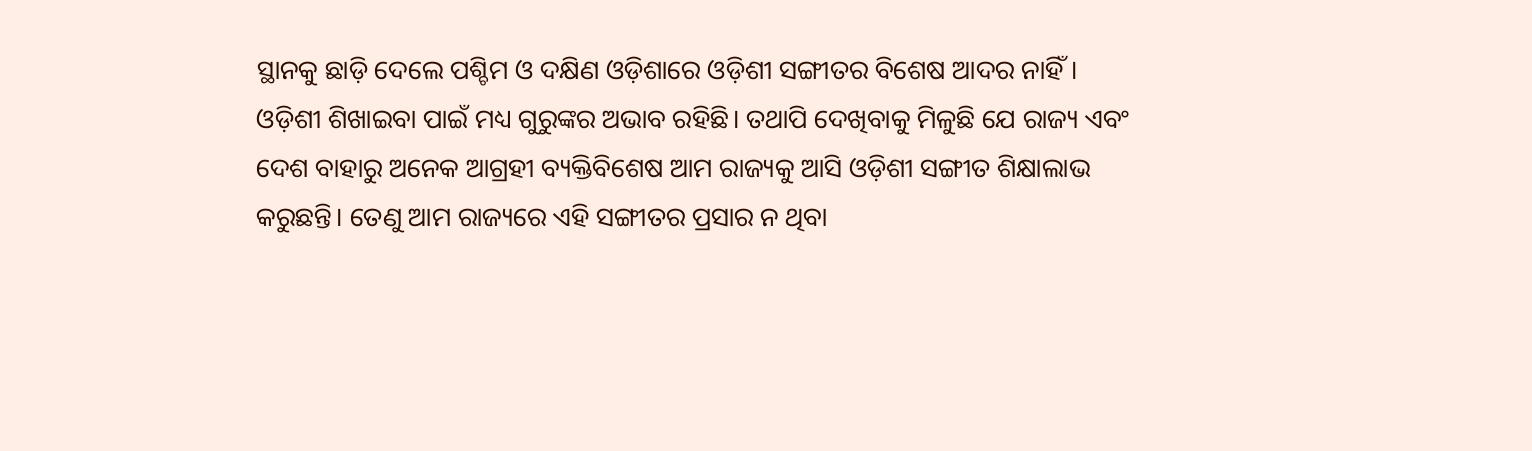ସ୍ଥାନକୁ ଛାଡ଼ି ଦେଲେ ପଶ୍ଚିମ ଓ ଦକ୍ଷିଣ ଓଡ଼ିଶାରେ ଓଡ଼ିଶୀ ସଙ୍ଗୀତର ବିଶେଷ ଆଦର ନାହିଁ। ଓଡ଼ିଶୀ ଶିଖାଇବା ପାଇଁ ମଧ୍ୟ ଗୁରୁଙ୍କର ଅଭାବ ରହିଛି। ତଥାପି ଦେଖିବାକୁ ମିଳୁଛି ଯେ ରାଜ୍ୟ ଏବଂ ଦେଶ ବାହାରୁ ଅନେକ ଆଗ୍ରହୀ ବ୍ୟକ୍ତିବିଶେଷ ଆମ ରାଜ୍ୟକୁ ଆସି ଓଡ଼ିଶୀ ସଙ୍ଗୀତ ଶିକ୍ଷାଲାଭ କରୁଛନ୍ତି। ତେଣୁ ଆମ ରାଜ୍ୟରେ ଏହି ସଙ୍ଗୀତର ପ୍ରସାର ନ ଥିବା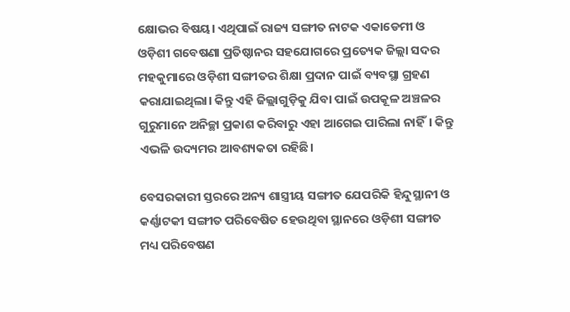କ୍ଷୋଭର ବିଷୟ। ଏଥିପାଇଁ ରାଜ୍ୟ ସଙ୍ଗୀତ ନାଟକ ଏକାଡେମୀ ଓ ଓଡ଼ିଶୀ ଗବେଷଣା ପ୍ରତିଷ୍ଠାନର ସହଯୋଗରେ ପ୍ରତ୍ୟେକ ଜିଲ୍ଲା ସଦର ମହକୁମାରେ ଓଡ଼ିଶୀ ସଙ୍ଗୀତର ଶିକ୍ଷା ପ୍ରଦାନ ପାଇଁ ବ୍ୟବସ୍ଥା ଗ୍ରହଣ କରାଯାଇଥିଲା। କିନ୍ତୁ ଏହି ଜିଲ୍ଲାଗୁଡ଼ିକୁ ଯିବା ପାଇଁ ଉପକୂଳ ଅଞ୍ଚଳର ଗୁରୁମାନେ ଅନିଚ୍ଛା ପ୍ରକାଶ କରିବାରୁ ଏହା ଆଗେଇ ପାରିଲା ନାହିଁ। କିନ୍ତୁ ଏଭଳି ଉଦ୍ୟମର ଆବଶ୍ୟକତା ରହିଛି।

ବେସରକାରୀ ସ୍ତରରେ ଅନ୍ୟ ଶାସ୍ତ୍ରୀୟ ସଙ୍ଗୀତ ଯେପରିକି ହିନ୍ଦୁସ୍ଥାନୀ ଓ କର୍ଣ୍ଣାଟକୀ ସଙ୍ଗୀତ ପରିବେଷିତ ହେଉଥିବା ସ୍ଥାନରେ ଓଡ଼ିଶୀ ସଙ୍ଗୀତ ମଧ୍ୟ ପରିବେଷଣ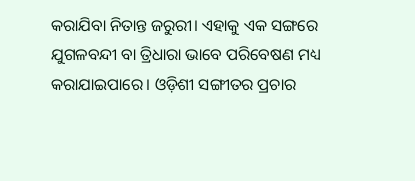କରାଯିବା ନିତାନ୍ତ ଜରୁରୀ। ଏହାକୁ ଏକ ସଙ୍ଗରେ ଯୁଗଳବନ୍ଦୀ ବା ତ୍ରିଧାରା ଭାବେ ପରିବେଷଣ ମଧ୍ୟ କରାଯାଇପାରେ। ଓଡ଼ିଶୀ ସଙ୍ଗୀତର ପ୍ରଚାର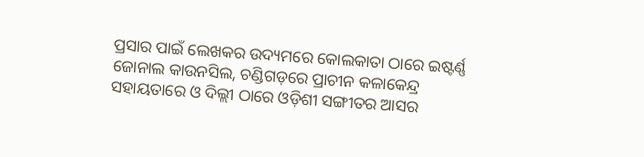ପ୍ରସାର ପାଇଁ ଲେଖକର ଉଦ୍ୟମରେ କୋଲକାତା ଠାରେ ଇଷ୍ଟର୍ଣ୍ଣ ଜୋନାଲ କାଉନସିଲ, ଚଣ୍ଡିଗଡ଼ରେ ପ୍ରାଚୀନ କଳାକେନ୍ଦ୍ର ସହାୟତାରେ ଓ ଦିଲ୍ଲୀ ଠାରେ ଓଡ଼ିଶୀ ସଙ୍ଗୀତର ଆସର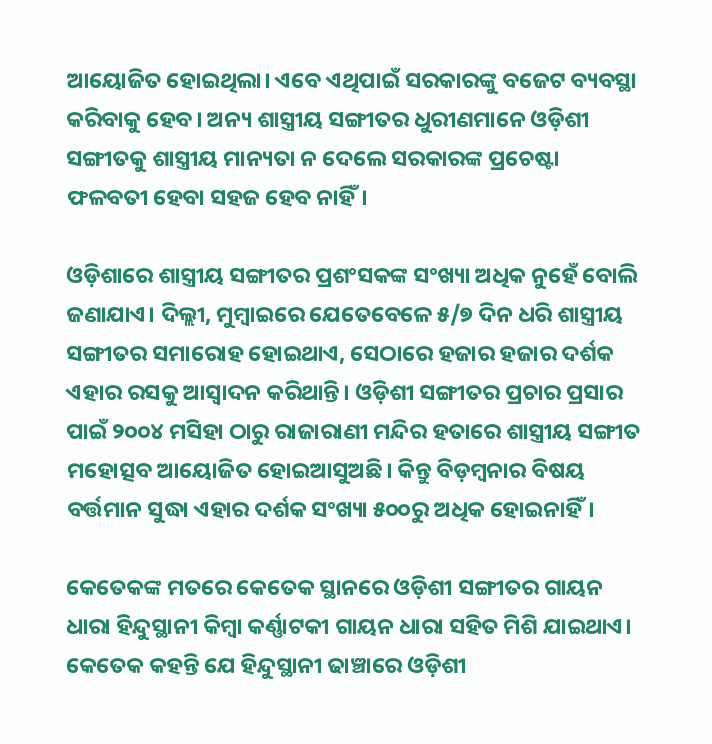ଆୟୋଜିତ ହୋଇଥିଲା। ଏବେ ଏଥିପାଇଁ ସରକାରଙ୍କୁ ବଜେଟ ବ୍ୟବସ୍ଥା କରିବାକୁ ହେବ। ଅନ୍ୟ ଶାସ୍ତ୍ରୀୟ ସଙ୍ଗୀତର ଧୁରୀଣମାନେ ଓଡ଼ିଶୀ ସଙ୍ଗୀତକୁ ଶାସ୍ତ୍ରୀୟ ମାନ୍ୟତା ନ ଦେଲେ ସରକାରଙ୍କ ପ୍ରଚେଷ୍ଟା ଫଳବତୀ ହେବା ସହଜ ହେବ ନାହିଁ।

ଓଡ଼ିଶାରେ ଶାସ୍ତ୍ରୀୟ ସଙ୍ଗୀତର ପ୍ରଶଂସକଙ୍କ ସଂଖ୍ୟା ଅଧିକ ନୁହେଁ ବୋଲି ଜଣାଯାଏ। ଦିଲ୍ଲୀ, ମୁମ୍ବାଇରେ ଯେତେବେଳେ ୫/୭ ଦିନ ଧରି ଶାସ୍ତ୍ରୀୟ ସଙ୍ଗୀତର ସମାରୋହ ହୋଇଥାଏ, ସେଠାରେ ହଜାର ହଜାର ଦର୍ଶକ ଏହାର ରସକୁ ଆସ୍ବାଦନ କରିଥାନ୍ତି। ଓଡ଼ିଶୀ ସଙ୍ଗୀତର ପ୍ରଚାର ପ୍ରସାର ପାଇଁ ୨୦୦୪ ମସିହା ଠାରୁ ରାଜାରାଣୀ ମନ୍ଦିର ହତାରେ ଶାସ୍ତ୍ରୀୟ ସଙ୍ଗୀତ ମହୋତ୍ସବ ଆୟୋଜିତ ହୋଇଆସୁଅଛି। କିନ୍ତୁ ବିଡ଼ମ୍ବନାର ବିଷୟ ବର୍ତ୍ତମାନ ସୁଦ୍ଧା ଏହାର ଦର୍ଶକ ସଂଖ୍ୟା ୫୦୦ରୁ ଅଧିକ ହୋଇନାହିଁ।

କେତେକଙ୍କ ମତରେ କେତେକ ସ୍ଥାନରେ ଓଡ଼ିଶୀ ସଙ୍ଗୀତର ଗାୟନ ଧାରା ହିନ୍ଦୁସ୍ଥାନୀ କିମ୍ବା କର୍ଣ୍ଣାଟକୀ ଗାୟନ ଧାରା ସହିତ ମିଶି ଯାଇଥାଏ। କେତେକ କହନ୍ତି ଯେ ହିନ୍ଦୁସ୍ଥାନୀ ଢାଞ୍ଚାରେ ଓଡ଼ିଶୀ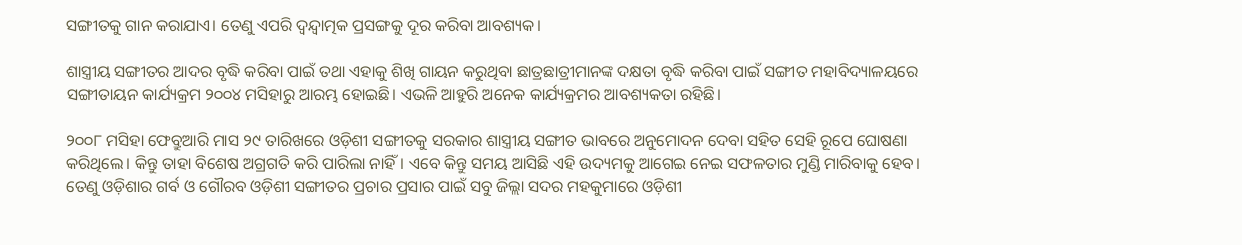ସଙ୍ଗୀତକୁ ଗାନ କରାଯାଏ। ତେଣୁ ଏପରି ଦ୍ବନ୍ଦ୍ବାତ୍ମକ ପ୍ରସଙ୍ଗକୁ ଦୂର କରିବା ଆବଶ୍ୟକ।

ଶାସ୍ତ୍ରୀୟ ସଙ୍ଗୀତର ଆଦର ବୃଦ୍ଧି କରିବା ପାଇଁ ତଥା ଏହାକୁ ଶିଖି ଗାୟନ କରୁଥିବା ଛାତ୍ରଛାତ୍ରୀମାନଙ୍କ ଦକ୍ଷତା ବୃଦ୍ଧି କରିବା ପାଇଁ ସଙ୍ଗୀତ ମହାବିଦ୍ୟାଳୟରେ ସଙ୍ଗୀତାୟନ କାର୍ଯ୍ୟକ୍ରମ ୨୦୦୪ ମସିହାରୁ ଆରମ୍ଭ ହୋଇଛି। ଏଭଳି ଆହୁରି ଅନେକ କାର୍ଯ୍ୟକ୍ରମର ଆବଶ୍ୟକତା ରହିଛି।

୨୦୦୮ ମସିହା ଫେବ୍ରୁଆରି ମାସ ୨୯ ତାରିଖରେ ଓଡ଼ିଶୀ ସଙ୍ଗୀତକୁ ସରକାର ଶାସ୍ତ୍ରୀୟ ସଙ୍ଗୀତ ଭାବରେ ଅନୁମୋଦନ ଦେବା ସହିତ ସେହି ରୂପେ ଘୋଷଣା କରିଥିଲେ। କିନ୍ତୁ ତାହା ବିଶେଷ ଅଗ୍ରଗତି କରି ପାରିଲା ନାହିଁ। ଏବେ କିନ୍ତୁ ସମୟ ଆସିଛି ଏହି ଉଦ୍ୟମକୁ ଆଗେଇ ନେଇ ସଫଳତାର ମୁଣ୍ଡି ମାରିବାକୁ ହେବ। ତେଣୁ ଓଡ଼ିଶାର ଗର୍ବ ଓ ଗୌରବ ଓଡ଼ିଶୀ ସଙ୍ଗୀତର ପ୍ରଚାର ପ୍ରସାର ପାଇଁ ସବୁ ଜିଲ୍ଲା ସଦର ମହକୁମାରେ ଓଡ଼ିଶୀ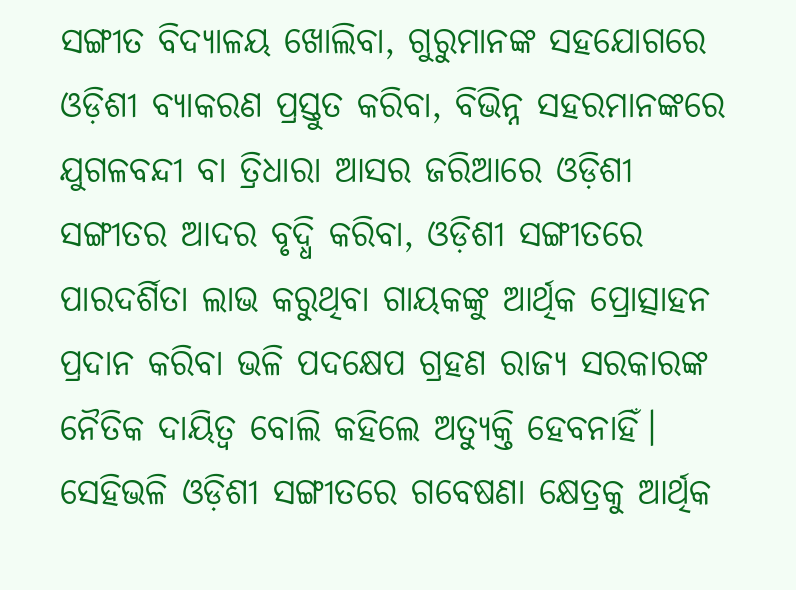ସଙ୍ଗୀତ ବିଦ୍ୟାଳୟ ଖୋଲିବା, ଗୁରୁମାନଙ୍କ ସହଯୋଗରେ ଓଡ଼ିଶୀ ବ୍ୟାକରଣ ପ୍ରସ୍ତୁତ କରିବା, ବିଭିନ୍ନ ସହରମାନଙ୍କରେ ଯୁଗଳବନ୍ଦୀ ବା ତ୍ରିଧାରା ଆସର ଜରିଆରେ ଓଡ଼ିଶୀ ସଙ୍ଗୀତର ଆଦର ବୃଦ୍ଧି କରିବା, ଓଡ଼ିଶୀ ସଙ୍ଗୀତରେ ପାରଦର୍ଶିତା ଲାଭ କରୁଥିବା ଗାୟକଙ୍କୁ ଆର୍ଥିକ ପ୍ରୋତ୍ସାହନ ପ୍ରଦାନ କରିବା ଭଳି ପଦକ୍ଷେପ ଗ୍ରହଣ ରାଜ୍ୟ ସରକାରଙ୍କ ନୈତିକ ଦାୟିତ୍ବ ବୋଲି କହିଲେ ଅତ୍ୟୁକ୍ତି ହେବନାହିଁ। ସେହିଭଳି ଓଡ଼ିଶୀ ସଙ୍ଗୀତରେ ଗବେଷଣା କ୍ଷେତ୍ରକୁ ଆର୍ଥିକ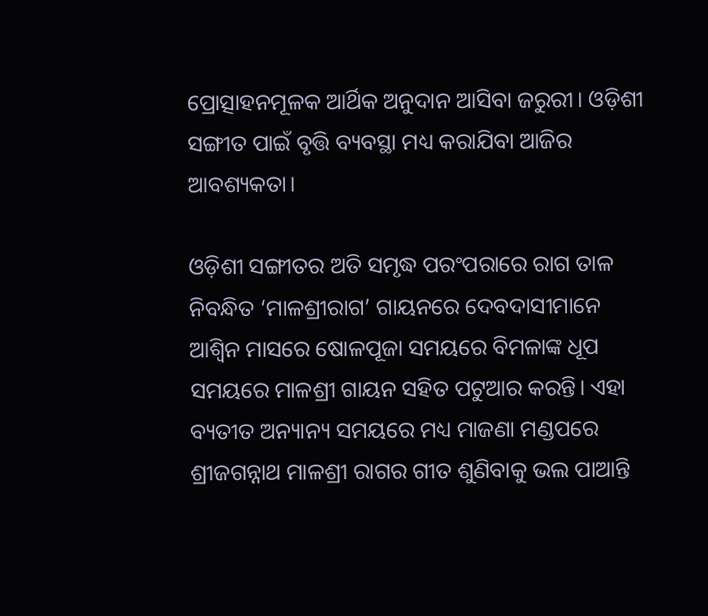ପ୍ରୋତ୍ସାହନମୂଳକ ଆର୍ଥିକ ଅନୁଦାନ ଆସିବା ଜରୁରୀ। ଓଡ଼ିଶୀ ସଙ୍ଗୀତ ପାଇଁ ବୃତ୍ତି ବ୍ୟବସ୍ଥା ମଧ୍ୟ କରାଯିବା ଆଜିର ଆବଶ୍ୟକତା।

ଓଡ଼ିଶୀ ସଙ୍ଗୀତର ଅତି ସମୃଦ୍ଧ ପରଂପରାରେ ରାଗ ତାଳ ନିବନ୍ଧିତ ‘ମାଳଶ୍ରୀରାଗ’ ଗାୟନରେ ଦେବଦାସୀମାନେ ଆଶ୍ବିନ ମାସରେ ଷୋଳପୂଜା ସମୟରେ ବିମଳାଙ୍କ ଧୂପ ସମୟରେ ମାଳଶ୍ରୀ ଗାୟନ ସହିତ ପଟୁଆର କରନ୍ତି। ଏହା ବ୍ୟତୀତ ଅନ୍ୟାନ୍ୟ ସମୟରେ ମଧ୍ୟ ମାଜଣା ମଣ୍ଡପରେ ଶ୍ରୀଜଗନ୍ନାଥ ମାଳଶ୍ରୀ ରାଗର ଗୀତ ଶୁଣିବାକୁ ଭଲ ପାଆନ୍ତି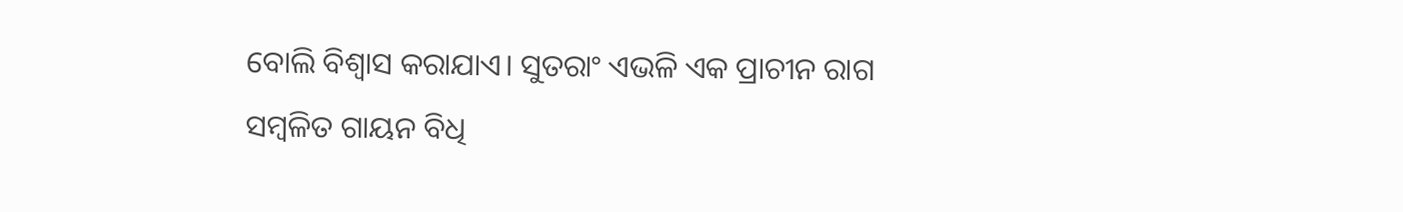ବୋଲି ବିଶ୍ବାସ କରାଯାଏ। ସୁତରାଂ ଏଭଳି ଏକ ପ୍ରାଚୀନ ରାଗ ସମ୍ବଳିତ ଗାୟନ ବିଧି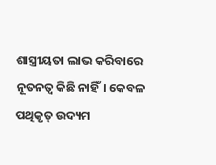ଶାସ୍ତ୍ରୀୟତା ଲାଭ କରିବାରେ ନୂତନତ୍ବ କିଛି ନାହିଁ। କେବଳ ପଥିକୃତ୍‌ ଉଦ୍ୟମ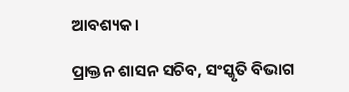ଆବଶ୍ୟକ।

ପ୍ରାକ୍ତନ ଶାସନ ସଚିବ, ସଂସ୍କୃତି ବିଭାଗ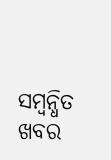ସମ୍ବନ୍ଧିତ ଖବର